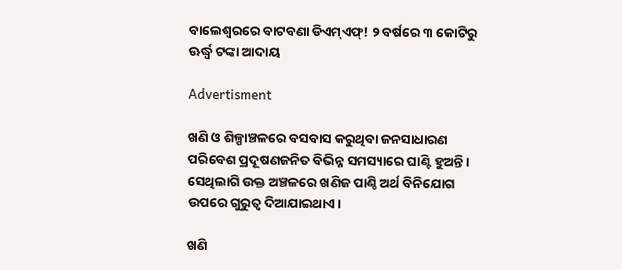ବାଲେଶ୍ବରରେ ବାଟବଣା ଡିଏମ୍‌ଏଫ୍‌! ୨ ବର୍ଷରେ ୩ କୋଟିରୁ ଊର୍ଦ୍ଧ୍ବ ଟଙ୍କା ଆଦାୟ

Advertisment

ଖଣି ଓ ଶିଳ୍ପାଞ୍ଚଳରେ ବସବା‌ସ କରୁଥିବା ଜନସାଧାରଣ ପରିବେଶ ପ୍ରଦୂଷଣଜନିତ ବିଭିନ୍ନ ସମସ୍ୟାରେ ଘାଣ୍ଟି ହୁଅନ୍ତି। ସେଥିଲାଗି ଉକ୍ତ ଅଞ୍ଚଳରେ ଖଣିଜ ପାଣ୍ଠି ଅର୍ଥ ବିନିଯୋଗ ଉପରେ ଗୁରୁତ୍ବ ଦିଆଯାଇଥାଏ।

ଖଣି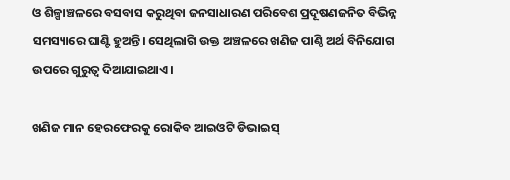ଓ ଶିଳ୍ପାଞ୍ଚଳରେ ବସବା‌ସ କରୁଥିବା ଜନସାଧାରଣ ପରିବେଶ ପ୍ରଦୂଷଣଜନିତ ବିଭିନ୍ନ ସମସ୍ୟାରେ ଘାଣ୍ଟି ହୁଅନ୍ତି। ସେଥିଲାଗି ଉକ୍ତ ଅଞ୍ଚଳରେ ଖଣିଜ ପାଣ୍ଠି ଅର୍ଥ ବିନିଯୋଗ ଉପରେ ଗୁରୁତ୍ବ ଦିଆଯାଇଥାଏ।

ଖଣିଜ ମାନ ହେରଫେରକୁ ରୋକିବ ଆଇଓଟି ଡିଭାଇସ୍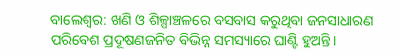ବାଲେଶ୍ବର: ଖଣି ଓ ଶିଳ୍ପାଞ୍ଚଳରେ ବସବା‌ସ କରୁଥିବା ଜନସାଧାରଣ ପରିବେଶ ପ୍ରଦୂଷଣଜନିତ ବିଭିନ୍ନ ସମସ୍ୟାରେ ଘାଣ୍ଟି ହୁଅନ୍ତି।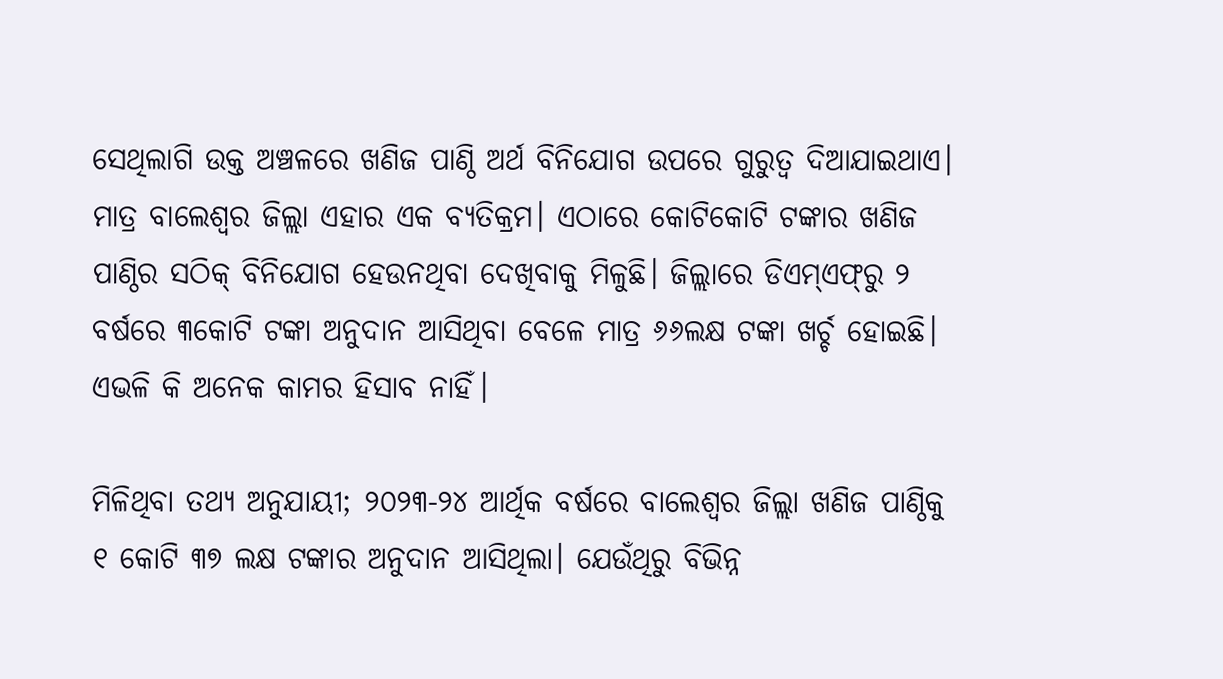ସେଥିଲାଗି ଉକ୍ତ ଅଞ୍ଚଳରେ ଖଣିଜ ପାଣ୍ଠି ଅର୍ଥ ବିନିଯୋଗ ଉପରେ ଗୁରୁତ୍ବ ଦିଆଯାଇଥାଏ। ମାତ୍ର ବାଲେଶ୍ବର ଜିଲ୍ଲା ଏହାର ଏକ ବ୍ୟତିକ୍ରମ। ଏଠାରେ କୋଟିକୋଟି ଟଙ୍କାର ଖଣିଜ ପାଣ୍ଠିର ସଠିକ୍‌ ବିନିଯୋଗ ହେଉନଥିବା ଦେଖିବାକୁ ମିଳୁଛି। ଜିଲ୍ଲାରେ ଡିଏମ୍‌ଏଫ୍‌ରୁ ୨ ବର୍ଷରେ ୩କୋଟି ଟଙ୍କା ଅନୁଦାନ ଆସିଥିବା ବେଳେ ମାତ୍ର ୬୬ଲକ୍ଷ ଟଙ୍କା ଖର୍ଚ୍ଚ ହୋଇଛି। ଏଭଳି କି ଅନେକ କାମର ହିସାବ ନାହିଁ।

ମିଳିଥିବା ତଥ୍ୟ ଅନୁଯାୟୀ; ୨୦୨୩-୨୪ ଆର୍ଥିକ ବର୍ଷରେ ବାଲେଶ୍ବର ଜିଲ୍ଲା ଖଣିଜ ପାଣ୍ଠିକୁ ୧ କୋଟି ୩୭ ଲକ୍ଷ ଟଙ୍କାର ଅନୁଦାନ ଆସିଥିଲା। ଯେଉଁଥିରୁ ବିଭିନ୍ନ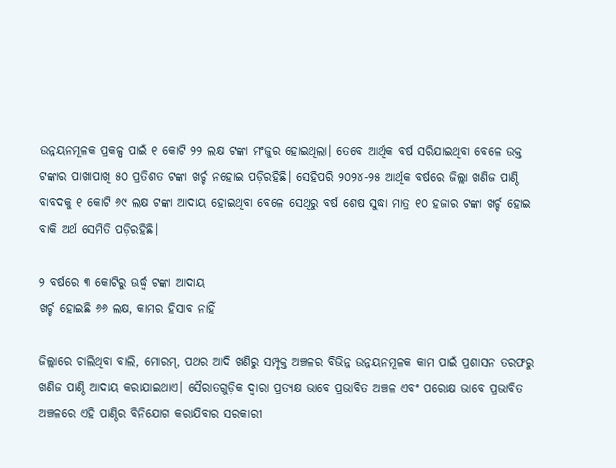ଉନ୍ନୟନମୂଳକ ପ୍ରକଳ୍ପ ପାଇଁ ୧ କୋଟି ୨୨ ଲକ୍ଷ ଟଙ୍କା ମଂଜୁର ହୋଇଥିଲା। ତେବେ ଆର୍ଥିକ ବର୍ଷ ସରିଯାଇଥିବା ବେଳେ ଉକ୍ତ ଟଙ୍କାର ପାଖାପାଖି ୫୦ ପ୍ରତିଶତ ଟଙ୍କା ଖର୍ଚ୍ଚ ନହୋଇ ପଡ଼ିରହିଛି। ସେହିପରି ୨୦୨୪-୨୫ ଆର୍ଥିକ ବର୍ଷରେ ଜିଲ୍ଲା ଖଣିଜ ପାଣ୍ଠି ବାବଦକୁ ୧ କୋଟି ୬୯ ଲକ୍ଷ ଟଙ୍କା ଆଦାୟ ହୋଇଥିବା ବେଳେ ସେଥିରୁ ବର୍ଷ ଶେଷ ସୁଦ୍ଧା ମାତ୍ର ୧୦ ହଜାର ଟଙ୍କା ଖର୍ଚ୍ଚ ହୋଇ ବାକି ଅର୍ଥ ସେମିତି ପଡ଼ିରହିଛି।

୨ ବର୍ଷରେ ୩ କୋଟିରୁ ଊର୍ଦ୍ଧ୍ବ ଟଙ୍କା ଆଦାୟ
ଖର୍ଚ୍ଚ ହୋଇଛି ୬୬ ଲକ୍ଷ, କାମର ହିସାବ ନାହିଁ

ଜିଲ୍ଲାରେ ଚାଲିଥିବା ବାଲି, ମୋରମ୍‌, ପଥର ଆଦି ଖଣିରୁ ସମ୍ପୃକ୍ତ ଅଞ୍ଚଳର ବିଭିନ୍ନ ଉନ୍ନୟନମୂଳକ କାମ ପାଇଁ ପ୍ରଶାସନ ତରଫରୁ ଖଣିଜ ପାଣ୍ଠି ଆଦାୟ କରାଯାଇଥାଏ। ସୈରାତଗୁଡ଼ିକ ଦ୍ୱାରା ପ୍ରତ୍ୟକ୍ଷ ଭାବେ ପ୍ରଭାବିତ ଅଞ୍ଚଳ ଏବଂ ପରୋକ୍ଷ ଭାବେ ପ୍ରଭାବିତ ଅଞ୍ଚଳରେ ଏହି ପାଣ୍ଠିର ବିନିଯୋଗ କରାଯିବାର ସରକାରୀ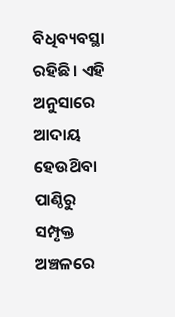ବିଧିବ୍ୟବସ୍ଥା ରହିଛି। ଏହି ଅନୁସାରେ ଆଦାୟ ହେଉଥ‌ିବା ପାଣ୍ଠିରୁ ସମ୍ପୃକ୍ତ ଅଞ୍ଚଳରେ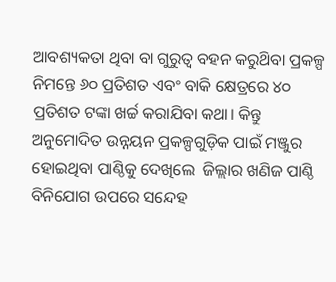ଆବଶ୍ୟକତା ଥିବା ବା ଗୁରୁତ୍ୱ ବହନ କରୁଥ‌ିବା ପ୍ରକଳ୍ପ ନିମନ୍ତେ ୬୦ ପ୍ରତିଶତ ଏବଂ ବାକି କ୍ଷେତ୍ରରେ ୪୦ ପ୍ରତିଶତ ଟଙ୍କା ଖର୍ଚ୍ଚ କରାଯିବା କଥା। କିନ୍ତୁ ଅନୁମୋଦିତ ଉନ୍ନୟନ ପ୍ରକଳ୍ପଗୁଡ଼ିକ ପାଇଁ ମଞ୍ଜୁର ହୋଇଥିବା ପାଣ୍ଠିକୁ ଦେଖିଲେ  ଜିଲ୍ଲାର ଖଣିଜ ପାଣ୍ଠି ବିନିଯୋଗ ଉପରେ ସନ୍ଦେହ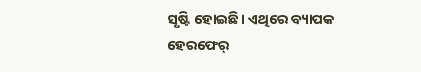ସୃଷ୍ଟି ହୋଇଛି। ଏଥିରେ ବ୍ୟାପକ ହେରଫେର୍‌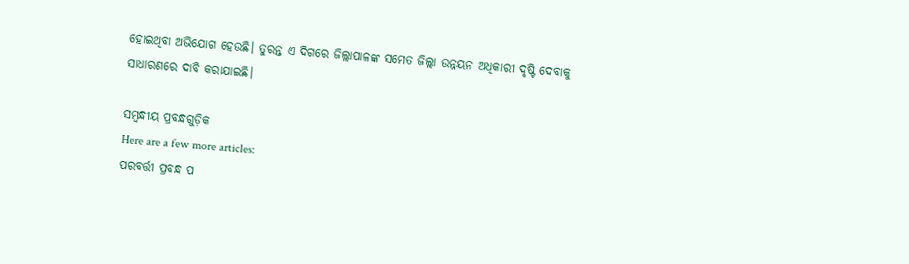ହୋଇଥିବା ଅଭିଯୋଗ ହେଉଛି। ତୁରନ୍ତ ଏ ଦିଗରେ ଜିଲ୍ଲାପାଳଙ୍କ ସମେତ ଜିଲ୍ଲା ଉନ୍ନୟନ ଅଧିକାରୀ ଦୃଷ୍ଟି ଦେବାକୁ ସାଧାରଣରେ ଦାବି କରାଯାଇଛି।

ସମ୍ବନ୍ଧୀୟ ପ୍ରବନ୍ଧଗୁଡ଼ିକ
Here are a few more articles:
ପରବର୍ତ୍ତୀ ପ୍ରବନ୍ଧ ପ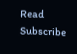Read
Subscribe